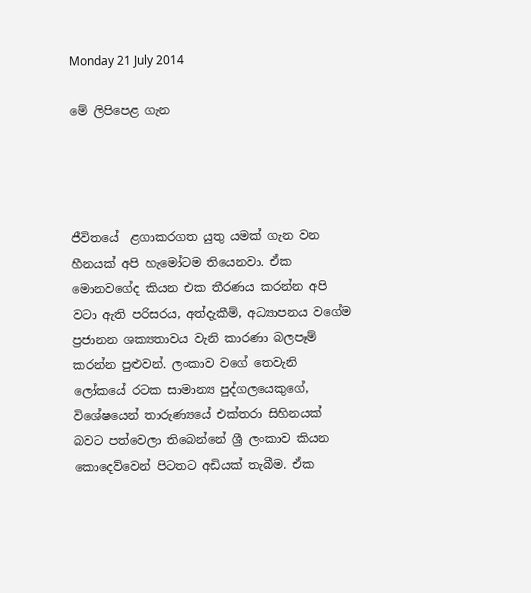Monday 21 July 2014

මේ ලිපිපෙළ ගැන




ජීවිතයේ  ළගාකරගත යුතු යමක් ගැන වන හීනයක් අපි හැමෝටම තියෙනවා. ඒක මොනවගේද කියන එක තීරණය කරන්න අපි වටා ඇති පරිසරය, අත්දැකීම්, අධ්‍යාපනය වගේම ප්‍රජානන ශක්‍යතාවය වැනි කාරණා බලපෑම් කරන්න පුළුවන්. ලංකාව වගේ තෙවැනි ලෝකයේ රටක සාමාන්‍ය පුද්ගලයෙකුගේ, විශේෂයෙන් තාරුණ්‍යයේ එක්තරා සිහිනයක් බවට පත්වෙලා තිබෙන්නේ ශ්‍රී ලංකාව කියන කොදෙව්වෙන් පිටතට අඩියක් තැබීම. ඒක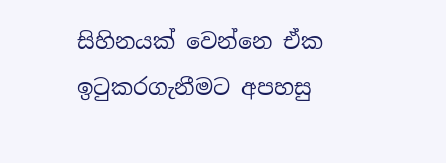සිහිනයක් වෙන්නෙ ඒක ඉටුකරගැනීමට අපහසු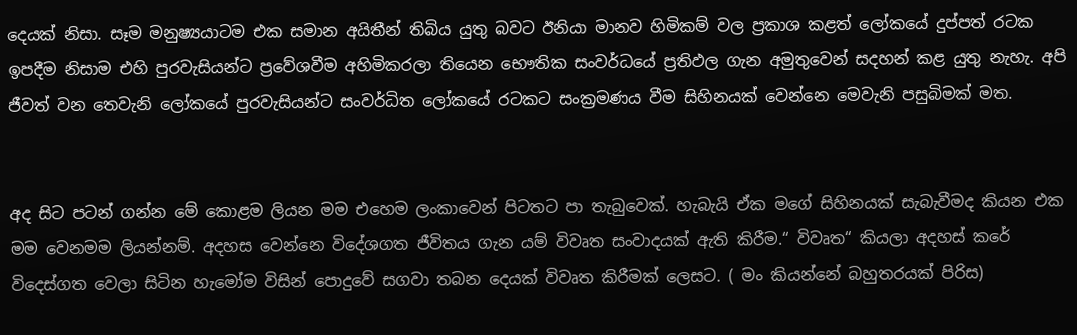දෙයක් නිසා. සෑම මනුෂ්‍යයාටම එක සමාන අයිතීන් තිබිය යුතු බවට ඊනියා මානව හිමිකම් වල ප්‍රකාශ කළත් ලෝකයේ දුප්පත් රටක ඉපදීම නිසාම එහි පුරවැසියන්ට ප්‍රවේශවීම අහිමිකරලා තියෙන භෞතික සංවර්ධයේ ප්‍රතිඵල ගැන අමුතුවෙන් සදහන් කළ යුතු නැහැ. අපි ජීවත් වන තෙවැනි ලෝකයේ පුරවැසියන්ට සංවර්ධිත ලෝකයේ රටකට සංක්‍රමණය වීම සිහිනයක් වෙන්නෙ මෙවැනි පසුබිමක් මත.


අද සිට පටන් ගන්න මේ කොළම ලියන මම එහෙම ලංකාවෙන් පිටතට පා තැබුවෙක්. හැබැයි ඒක මගේ සිහිනයක් සැබැවීමද කියන එක මම වෙනමම ලියන්නම්. අදහස වෙන්නෙ විදේශගත ජීවිතය ගැන යම් විවෘත සංවාදයක් ඇති කිරීම.“ විවෘත“ කියලා අදහස් කරේ විදෙස්ගත වෙලා සිටින හැමෝම විසින් පොදුවේ සගවා තබන දෙයක් විවෘත කිරීමක් ලෙසට. ( මං කියන්නේ බහුතරයක් පිරිස)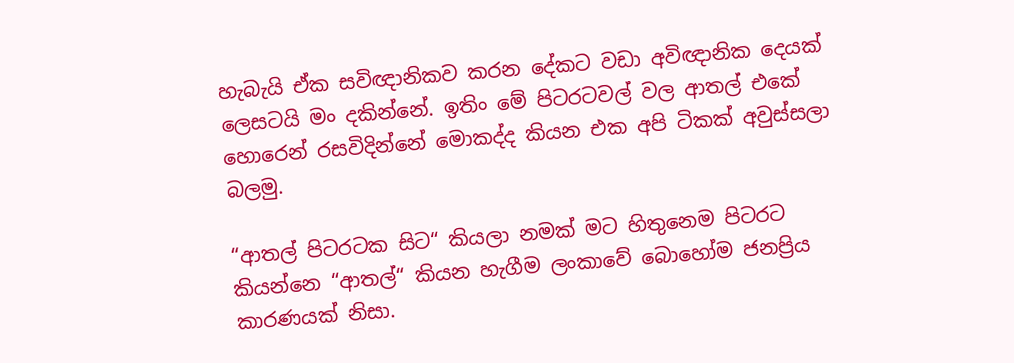හැබැයි ඒක සවිඥානිකව කරන දේකට වඩා අවිඥානික දෙයක් ලෙසටයි මං දකින්නේ. ඉතිං මේ පිටරටවල් වල ආතල් එකේ හොරෙන් රසවිදින්නේ මොකද්ද කියන එක අපි ටිකක් අවුස්සලා බලමු.

“ආතල් පිටරටක සිට“ කියලා නමක් මට හිතුනෙම පිටරට කියන්නෙ “ආතල්“ කියන හැගීම ලංකාවේ බොහෝම ජනප්‍රිය කාරණයක් නිසා.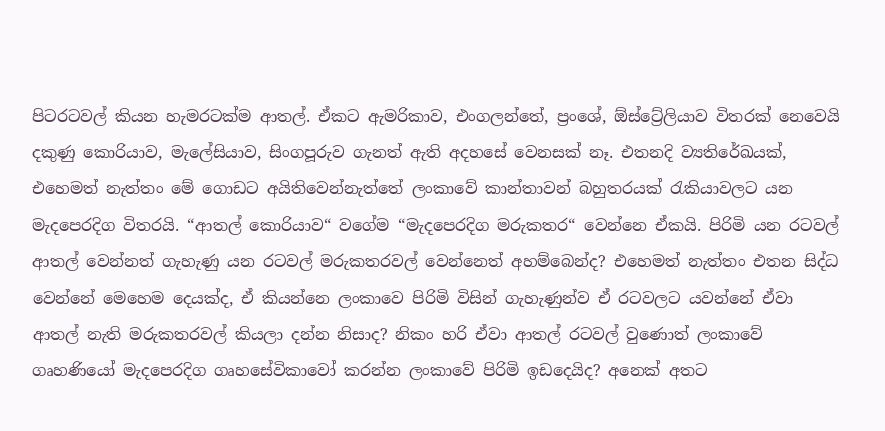පිටරටවල් කියන හැමරටක්ම ආතල්. ඒකට ඇමරිකාව, එංගලන්තේ, ප්‍රංශේ, ඕස්ට්‍රේලියාව විතරක් නෙවෙයි දකුණු කොරියාව, මැලේසියාව, සිංගපූරුව ගැනත් ඇති අදහසේ වෙනසක් නෑ. එතනදි ව්‍යතිරේඛයක්, එහෙමත් නැත්තං මේ ගොඩට අයිතිවෙන්නැත්තේ ලංකාවේ කාන්තාවන් බහුතරයක් රැකියාවලට යන මැදපෙරදිග විතරයි. “ආතල් කොරියාව“ වගේම “මැදපෙරදිග මරුකතර“ වෙන්නෙ ඒකයි. පිරිමි යන රටවල් ආතල් වෙන්නත් ගැහැණු යන රටවල් මරුකතරවල් වෙන්නෙත් අහම්බෙන්ද? එහෙමත් නැත්තං එතන සිද්ධ වෙන්නේ මෙහෙම දෙයක්ද, ඒ කියන්නෙ ලංකාවෙ පිරිමි විසින් ගැහැණුන්ව ඒ රටවලට යවන්නේ ඒවා ආතල් නැති මරුකතරවල් කියලා දන්න නිසාද? නිකං හරි ඒවා ආතල් රටවල් වුණොත් ලංකාවේ ගෘහණියෝ මැදපෙරදිග ගෘහසේවිකාවෝ කරන්න ලංකාවේ පිරිමි ඉඩදෙයිද? අනෙක් අතට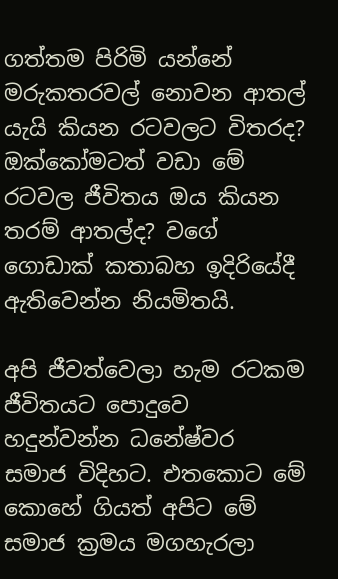ගත්තම පිරිමි යන්නේ මරුකතරවල් නොවන ආතල් යැයි කියන රටවලට විතරද? ඔක්කෝමටත් වඩා මේ රටවල ජීවිතය ඔය කියන තරම් ආතල්ද? වගේ ගොඩාක් කතාබහ ඉදිරියේදී ඇතිවෙන්න නියමිතයි.

අපි ජීවත්වෙලා හැම රටකම ජීවිතයට පොදුවෙ හදුන්වන්න ධනේෂ්වර සමාජ විදිහට. එතකොට මේ කොහේ ගියත් අපිට මේ සමාජ ක්‍රමය මගහැරලා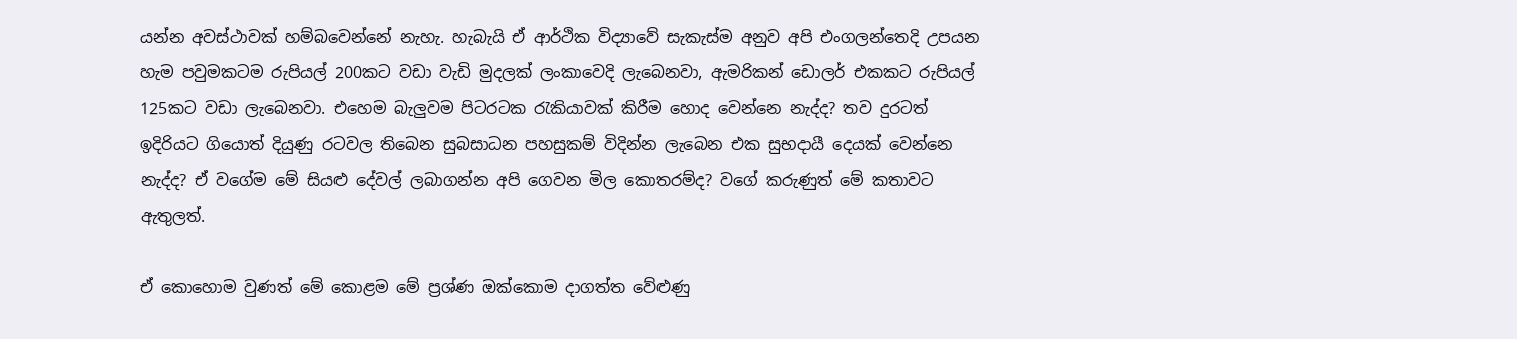යන්න අවස්ථාවක් හම්බවෙන්නේ නැහැ. හැබැයි ඒ ආර්ථික විද්‍යාවේ සැකැස්ම අනුව අපි එංගලන්තෙදි උපයන හැම පවුමකටම රුපියල් 200කට වඩා වැඩි මුදලක් ලංකාවෙදි ලැබෙනවා, ඇමරිකන් ඩොලර් එකකට රුපියල් 125කට වඩා ලැබෙනවා. එහෙම බැලුවම පිටරටක රැකියාවක් කිරීම හොද වෙන්නෙ නැද්ද? තව දුරටත් ඉදිරියට ගියොත් දියුණු රටවල තිබෙන සුබසාධන පහසුකම් විදින්න ලැබෙන එක සුභදායී දෙයක් වෙන්නෙ නැද්ද? ඒ වගේම මේ සියළු දේවල් ලබාගන්න අපි ගෙවන මිල කොතරම්ද? වගේ කරුණුත් මේ කතාවට ඇතුලත්.

ඒ කොහොම වුණත් මේ කොළම මේ ප්‍රශ්ණ ඔක්කොම දාගත්ත වේළුණු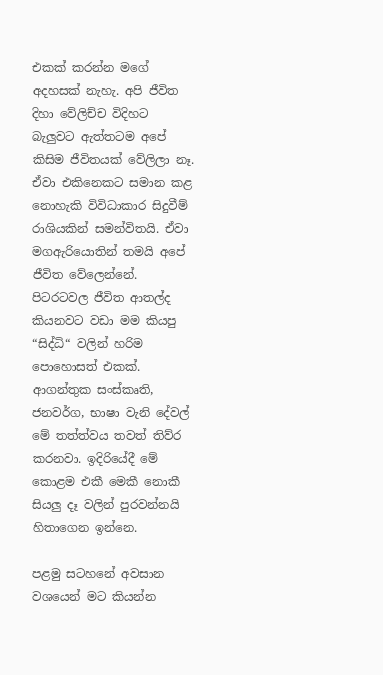එකක් කරන්න මගේ අදහසක් නැහැ. අපි ජීවිත දිහා වේලිච්ච විදිහට බැලුවට ඇත්තටම අපේ කිසිම ජීවිතයක් වේලිලා නෑ. ඒවා එකිනෙකට සමාන කළ නොහැකි විවිධාකාර සිදුවීම් රාශියකින් සමන්විතයි. ඒවා මගඇරියොතින් තමයි අපේ ජීවිත වේලෙන්නේ. පිටරටවල ජීවිත ආතල්ද කියනවට වඩා මම කියපු “සිද්ධි“ වලින් හරිම පොහොසත් එකක්. ආගන්තුක සංස්කෘති, ජනවර්ග, භාෂා වැනි දේවල් මේ තත්ත්වය තවත් තිව්ර කරනවා. ඉදිරියේදී මේ කොළම එකී මෙකී නොකී සියලු දෑ වලින් පුරවන්නයි හිතාගෙන ඉන්නෙ.

පළමු සටහනේ අවසාන වශයෙන් මට කියන්න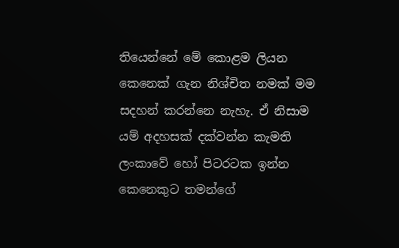තියෙන්නේ මේ කොළම ලියන කෙනෙක් ගැන නිශ්චිත නමක් මම සදහන් කරන්නෙ නැහැ. ඒ නිසාම යම් අදහසක් දක්වන්න කැමති ලංකාවේ හෝ පිටරටක ඉන්න කෙනෙකුට තමන්ගේ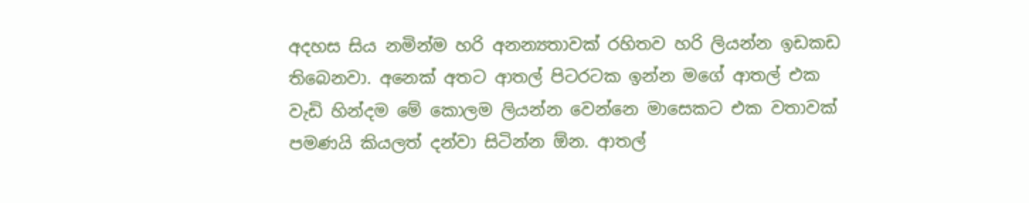අදහස සිය නමින්ම හරි අනන්‍යතාවක් රහිතව හරි ලියන්න ඉඩකඩ තිබෙනවා. අනෙක් අතට ආතල් පිටරටක ඉන්න මගේ ආතල් එක වැඩි හින්දම මේ කොලම ලියන්න වෙන්නෙ මාසෙකට එක වතාවක් පමණයි කියලත් දන්වා සිටින්න ඕන. ආතල්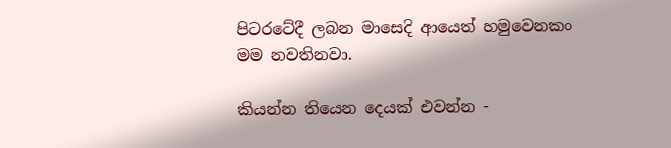පිටරටේදී ලබන මාසෙදි ආයෙත් හමුවෙනකං මම නවතිනවා.

කියන්න තියෙන දෙයක් එවන්න -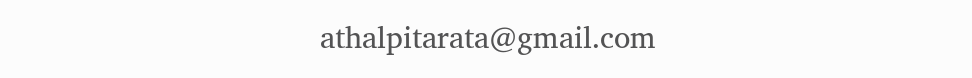athalpitarata@gmail.com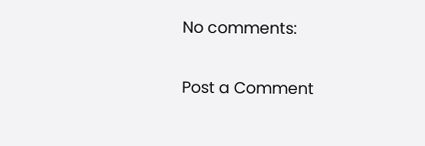No comments:

Post a Comment